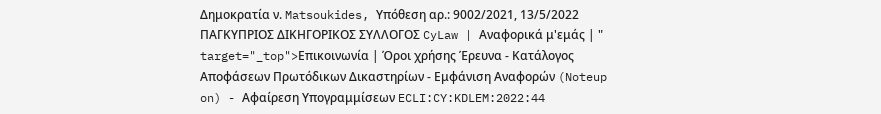Δημοκρατία ν. Matsoukides, Υπόθεση αρ.: 9002/2021, 13/5/2022 ΠΑΓΚΥΠΡΙΟΣ ΔΙΚΗΓΟΡΙΚΟΣ ΣΥΛΛΟΓΟΣ CyLaw | Αναφορικά μ'εμάς | " target="_top">Επικοινωνία | Όροι χρήσης Έρευνα - Κατάλογος Αποφάσεων Πρωτόδικων Δικαστηρίων - Εμφάνιση Αναφορών (Noteup on) - Αφαίρεση Υπογραμμίσεων ECLI:CY:KDLEM:2022:44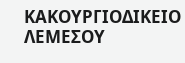ΚΑΚΟΥΡΓΙΟΔΙΚΕΙΟ ΛΕΜΕΣΟΥ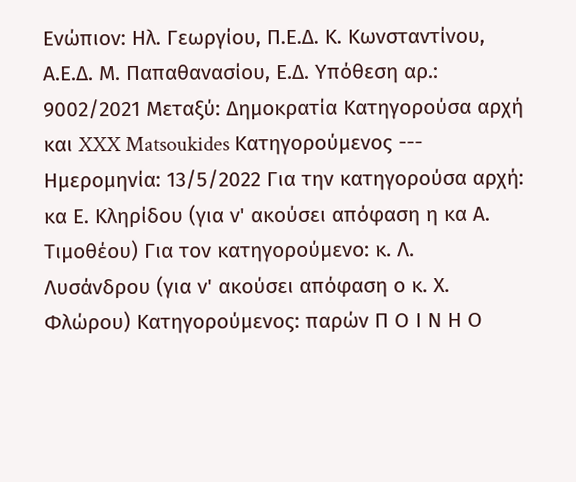Ενώπιον: Ηλ. Γεωργίου, Π.Ε.Δ. Κ. Κωνσταντίνου, Α.Ε.Δ. Μ. Παπαθανασίου, Ε.Δ. Υπόθεση αρ.: 9002/2021 Μεταξύ: Δημοκρατία Κατηγορούσα αρχή και XXX Matsoukides Κατηγορούμενος --- Ημερομηνία: 13/5/2022 Για την κατηγορούσα αρχή: κα Ε. Κληρίδου (για ν' ακούσει απόφαση η κα Α. Τιμοθέου) Για τον κατηγορούμενο: κ. Λ. Λυσάνδρου (για ν' ακούσει απόφαση ο κ. Χ. Φλώρου) Κατηγορούμενος: παρών Π Ο Ι Ν Η Ο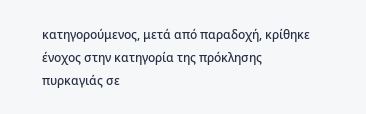κατηγορούμενος, μετά από παραδοχή, κρίθηκε ένοχος στην κατηγορία της πρόκλησης πυρκαγιάς σε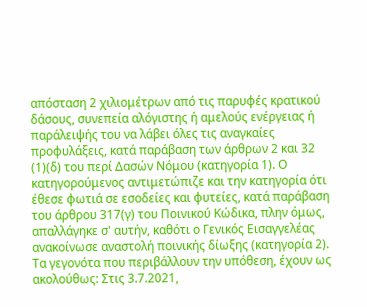απόσταση 2 χιλιομέτρων από τις παρυφές κρατικού δάσους, συνεπεία αλόγιστης ή αμελούς ενέργειας ή παράλειψής του να λάβει όλες τις αναγκαίες προφυλάξεις, κατά παράβαση των άρθρων 2 και 32
(1)(δ) του περί Δασών Νόμου (κατηγορία 1). Ο κατηγορούμενος αντιμετώπιζε και την κατηγορία ότι έθεσε φωτιά σε εσοδείες και φυτείες, κατά παράβαση του άρθρου 317(γ) του Ποινικού Κώδικα, πλην όμως, απαλλάγηκε σ' αυτήν, καθότι ο Γενικός Εισαγγελέας ανακοίνωσε αναστολή ποινικής δίωξης (κατηγορία 2). Τα γεγονότα που περιβάλλουν την υπόθεση, έχουν ως ακολούθως: Στις 3.7.2021,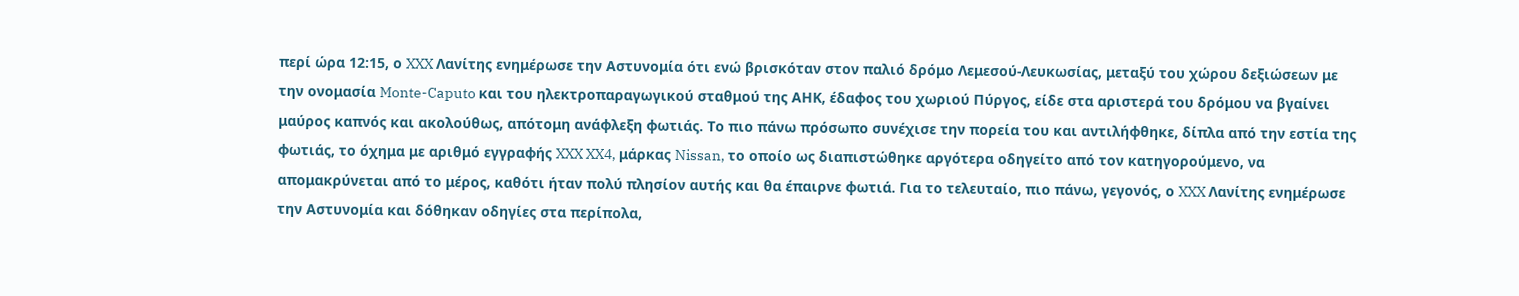περί ώρα 12:15, ο XXX Λανίτης ενημέρωσε την Αστυνομία ότι ενώ βρισκόταν στον παλιό δρόμο Λεμεσού-Λευκωσίας, μεταξύ του χώρου δεξιώσεων με την ονομασία Monte-Caputo και του ηλεκτροπαραγωγικού σταθμού της ΑΗΚ, έδαφος του χωριού Πύργος, είδε στα αριστερά του δρόμου να βγαίνει μαύρος καπνός και ακολούθως, απότομη ανάφλεξη φωτιάς. Το πιο πάνω πρόσωπο συνέχισε την πορεία του και αντιλήφθηκε, δίπλα από την εστία της φωτιάς, το όχημα με αριθμό εγγραφής XXX XX4, μάρκας Nissan, το οποίο ως διαπιστώθηκε αργότερα οδηγείτο από τον κατηγορούμενο, να απομακρύνεται από το μέρος, καθότι ήταν πολύ πλησίον αυτής και θα έπαιρνε φωτιά. Για το τελευταίο, πιο πάνω, γεγονός, ο XXX Λανίτης ενημέρωσε την Αστυνομία και δόθηκαν οδηγίες στα περίπολα,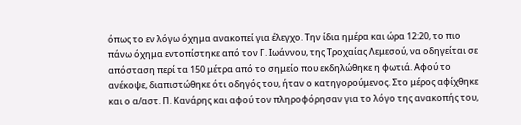όπως το εν λόγω όχημα ανακοπεί για έλεγχο. Την ίδια ημέρα και ώρα 12:20, το πιο πάνω όχημα εντοπίστηκε από τον Γ. Ιωάννου, της Τροχαίας Λεμεσού, να οδηγείται σε απόσταση περί τα 150 μέτρα από το σημείο που εκδηλώθηκε η φωτιά. Αφού το ανέκοψε, διαπιστώθηκε ότι οδηγός του, ήταν ο κατηγορούμενος. Στο μέρος αφίχθηκε και ο α/αστ. Π. Κανάρης και αφού τον πληροφόρησαν για το λόγο της ανακοπής του,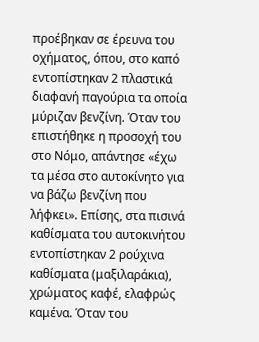προέβηκαν σε έρευνα του οχήματος, όπου, στο καπό εντοπίστηκαν 2 πλαστικά διαφανή παγούρια τα οποία μύριζαν βενζίνη. Όταν του επιστήθηκε η προσοχή του στο Νόμο, απάντησε «έχω τα μέσα στο αυτοκίνητο για να βάζω βενζίνη που λήφκει». Επίσης, στα πισινά καθίσματα του αυτοκινήτου εντοπίστηκαν 2 ρούχινα καθίσματα (μαξιλαράκια), χρώματος καφέ, ελαφρώς καμένα. Όταν του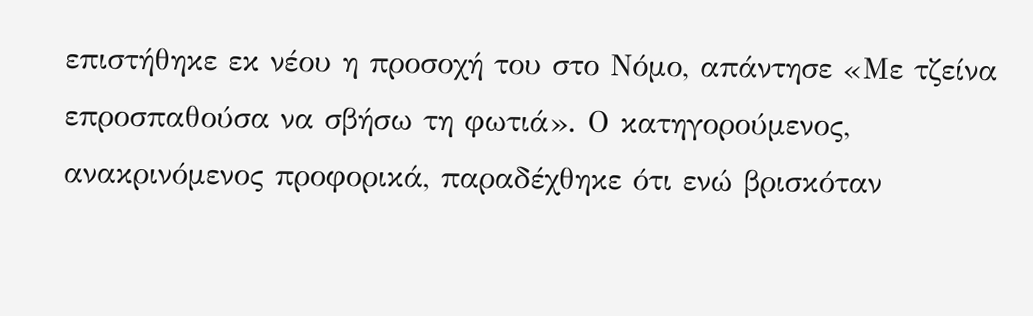επιστήθηκε εκ νέου η προσοχή του στο Νόμο, απάντησε «Με τζείνα επροσπαθούσα να σβήσω τη φωτιά». Ο κατηγορούμενος, ανακρινόμενος προφορικά, παραδέχθηκε ότι ενώ βρισκόταν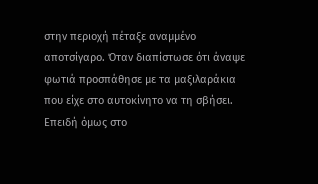στην περιοχή πέταξε αναμμένο αποτσίγαρο. Όταν διαπίστωσε ότι άναψε φωτιά προσπάθησε με τα μαξιλαράκια που είχε στο αυτοκίνητο να τη σβήσει. Επειδή όμως στο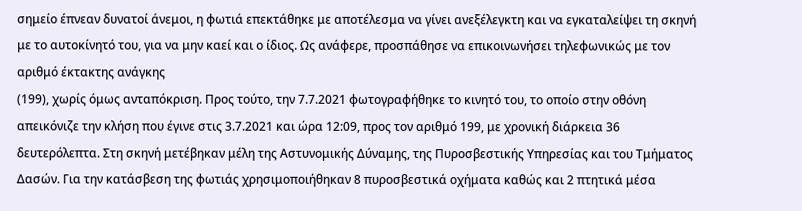σημείο έπνεαν δυνατοί άνεμοι, η φωτιά επεκτάθηκε με αποτέλεσμα να γίνει ανεξέλεγκτη και να εγκαταλείψει τη σκηνή με το αυτοκίνητό του, για να μην καεί και ο ίδιος. Ως ανάφερε, προσπάθησε να επικοινωνήσει τηλεφωνικώς με τον αριθμό έκτακτης ανάγκης
(199), χωρίς όμως ανταπόκριση. Προς τούτο, την 7.7.2021 φωτογραφήθηκε το κινητό του, το οποίο στην οθόνη απεικόνιζε την κλήση που έγινε στις 3.7.2021 και ώρα 12:09, προς τον αριθμό 199, με χρονική διάρκεια 36 δευτερόλεπτα. Στη σκηνή μετέβηκαν μέλη της Αστυνομικής Δύναμης, της Πυροσβεστικής Υπηρεσίας και του Τμήματος Δασών. Για την κατάσβεση της φωτιάς χρησιμοποιήθηκαν 8 πυροσβεστικά οχήματα καθώς και 2 πτητικά μέσα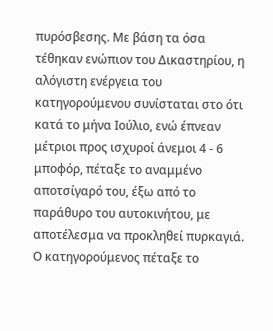πυρόσβεσης. Με βάση τα όσα τέθηκαν ενώπιον του Δικαστηρίου, η αλόγιστη ενέργεια του κατηγορούμενου συνίσταται στο ότι κατά το μήνα Ιούλιο, ενώ έπνεαν μέτριοι προς ισχυροί άνεμοι 4 - 6 μποφόρ, πέταξε το αναμμένο αποτσίγαρό του, έξω από το παράθυρο του αυτοκινήτου, με αποτέλεσμα να προκληθεί πυρκαγιά. Ο κατηγορούμενος πέταξε το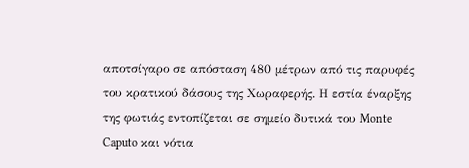αποτσίγαρο σε απόσταση 480 μέτρων από τις παρυφές του κρατικού δάσους της Χωραφερής. Η εστία έναρξης της φωτιάς εντοπίζεται σε σημείο δυτικά του Monte Caputo και νότια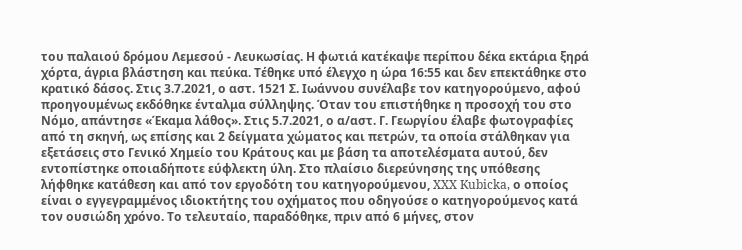του παλαιού δρόμου Λεμεσού - Λευκωσίας. Η φωτιά κατέκαψε περίπου δέκα εκτάρια ξηρά χόρτα, άγρια βλάστηση και πεύκα. Τέθηκε υπό έλεγχο η ώρα 16:55 και δεν επεκτάθηκε στο κρατικό δάσος. Στις 3.7.2021, ο αστ. 1521 Σ. Ιωάννου συνέλαβε τον κατηγορούμενο, αφού προηγουμένως εκδόθηκε ένταλμα σύλληψης. Όταν του επιστήθηκε η προσοχή του στο Νόμο, απάντησε «Έκαμα λάθος». Στις 5.7.2021, ο α/αστ. Γ. Γεωργίου έλαβε φωτογραφίες από τη σκηνή, ως επίσης και 2 δείγματα χώματος και πετρών, τα οποία στάλθηκαν για εξετάσεις στο Γενικό Χημείο του Κράτους και με βάση τα αποτελέσματα αυτού, δεν εντοπίστηκε οποιαδήποτε εύφλεκτη ύλη. Στο πλαίσιο διερεύνησης της υπόθεσης λήφθηκε κατάθεση και από τον εργοδότη του κατηγορούμενου, XXX Kubicka, ο οποίος είναι ο εγγεγραμμένος ιδιοκτήτης του οχήματος που οδηγούσε ο κατηγορούμενος κατά τον ουσιώδη χρόνο. Το τελευταίο, παραδόθηκε, πριν από 6 μήνες, στον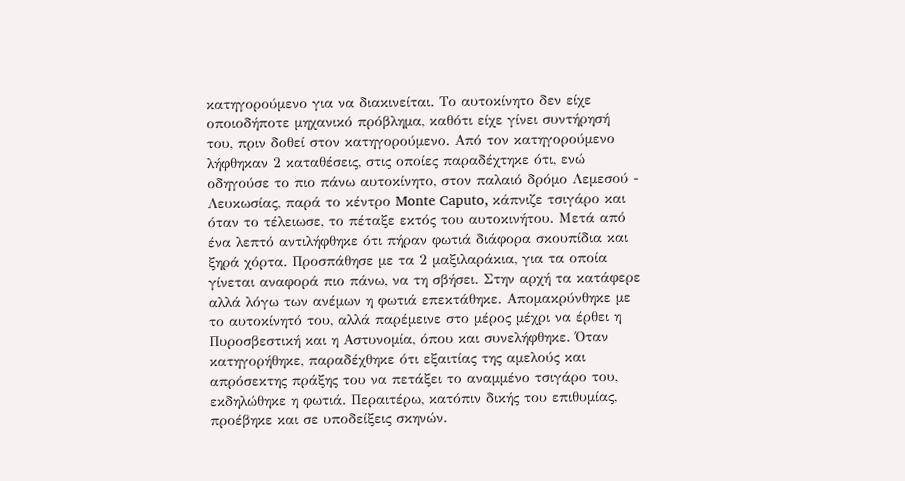κατηγορούμενο για να διακινείται. Το αυτοκίνητο δεν είχε οποιοδήποτε μηχανικό πρόβλημα, καθότι είχε γίνει συντήρησή του, πριν δοθεί στον κατηγορούμενο. Από τον κατηγορούμενο λήφθηκαν 2 καταθέσεις, στις οποίες παραδέχτηκε ότι, ενώ οδηγούσε το πιο πάνω αυτοκίνητο, στον παλαιό δρόμο Λεμεσού - Λευκωσίας, παρά το κέντρο Monte Caputo, κάπνιζε τσιγάρο και όταν το τέλειωσε, το πέταξε εκτός του αυτοκινήτου. Μετά από ένα λεπτό αντιλήφθηκε ότι πήραν φωτιά διάφορα σκουπίδια και ξηρά χόρτα. Προσπάθησε με τα 2 μαξιλαράκια, για τα οποία γίνεται αναφορά πιο πάνω, να τη σβήσει. Στην αρχή τα κατάφερε αλλά λόγω των ανέμων η φωτιά επεκτάθηκε. Απομακρύνθηκε με το αυτοκίνητό του, αλλά παρέμεινε στο μέρος μέχρι να έρθει η Πυροσβεστική και η Αστυνομία, όπου και συνελήφθηκε. Όταν κατηγορήθηκε, παραδέχθηκε ότι εξαιτίας της αμελούς και απρόσεκτης πράξης του να πετάξει το αναμμένο τσιγάρο του, εκδηλώθηκε η φωτιά. Περαιτέρω, κατόπιν δικής του επιθυμίας, προέβηκε και σε υποδείξεις σκηνών.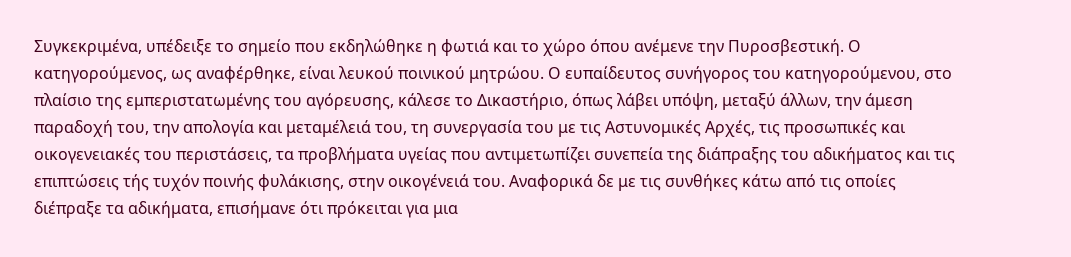Συγκεκριμένα, υπέδειξε το σημείο που εκδηλώθηκε η φωτιά και το χώρο όπου ανέμενε την Πυροσβεστική. Ο κατηγορούμενος, ως αναφέρθηκε, είναι λευκού ποινικού μητρώου. Ο ευπαίδευτος συνήγορος του κατηγορούμενου, στο πλαίσιο της εμπεριστατωμένης του αγόρευσης, κάλεσε το Δικαστήριο, όπως λάβει υπόψη, μεταξύ άλλων, την άμεση παραδοχή του, την απολογία και μεταμέλειά του, τη συνεργασία του με τις Αστυνομικές Αρχές, τις προσωπικές και οικογενειακές του περιστάσεις, τα προβλήματα υγείας που αντιμετωπίζει συνεπεία της διάπραξης του αδικήματος και τις επιπτώσεις τής τυχόν ποινής φυλάκισης, στην οικογένειά του. Αναφορικά δε με τις συνθήκες κάτω από τις οποίες διέπραξε τα αδικήματα, επισήμανε ότι πρόκειται για μια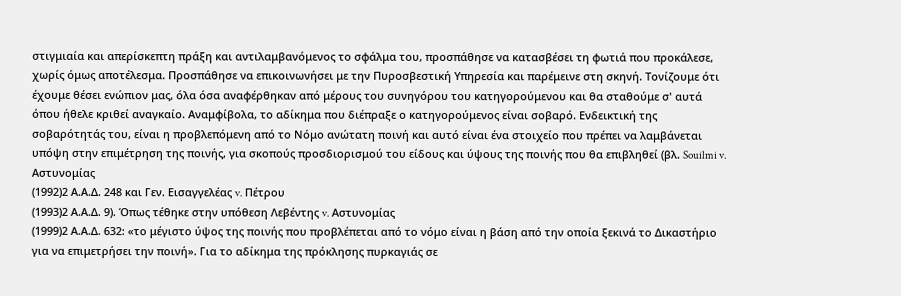στιγμιαία και απερίσκεπτη πράξη και αντιλαμβανόμενος το σφάλμα του, προσπάθησε να κατασβέσει τη φωτιά που προκάλεσε, χωρίς όμως αποτέλεσμα. Προσπάθησε να επικοινωνήσει με την Πυροσβεστική Υπηρεσία και παρέμεινε στη σκηνή. Τονίζουμε ότι έχουμε θέσει ενώπιον μας, όλα όσα αναφέρθηκαν από μέρους του συνηγόρου του κατηγορούμενου και θα σταθούμε σ' αυτά όπου ήθελε κριθεί αναγκαίο. Αναμφίβολα, το αδίκημα που διέπραξε ο κατηγορούμενος είναι σοβαρό. Ενδεικτική της σοβαρότητάς του, είναι η προβλεπόμενη από το Νόμο ανώτατη ποινή και αυτό είναι ένα στοιχείο που πρέπει να λαμβάνεται υπόψη στην επιμέτρηση της ποινής, για σκοπούς προσδιορισμού του είδους και ύψους της ποινής που θα επιβληθεί (βλ. Souilmi v. Αστυνομίας
(1992)2 Α.Α.Δ. 248 και Γεν. Εισαγγελέας v. Πέτρου
(1993)2 Α.Α.Δ. 9). Όπως τέθηκε στην υπόθεση Λεβέντης v. Αστυνομίας
(1999)2 Α.Α.Δ. 632: «το μέγιστο ύψος της ποινής που προβλέπεται από το νόμο είναι η βάση από την οποία ξεκινά το Δικαστήριο για να επιμετρήσει την ποινή». Για το αδίκημα της πρόκλησης πυρκαγιάς σε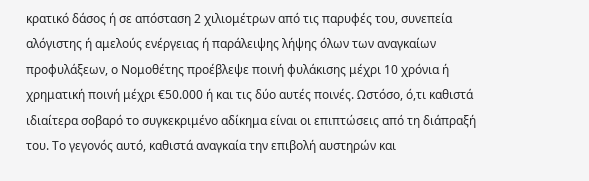κρατικό δάσος ή σε απόσταση 2 χιλιομέτρων από τις παρυφές του, συνεπεία αλόγιστης ή αμελούς ενέργειας ή παράλειψης λήψης όλων των αναγκαίων προφυλάξεων, ο Νομοθέτης προέβλεψε ποινή φυλάκισης μέχρι 10 χρόνια ή χρηματική ποινή μέχρι €50.000 ή και τις δύο αυτές ποινές. Ωστόσο, ό,τι καθιστά ιδιαίτερα σοβαρό το συγκεκριμένο αδίκημα είναι οι επιπτώσεις από τη διάπραξή του. Το γεγονός αυτό, καθιστά αναγκαία την επιβολή αυστηρών και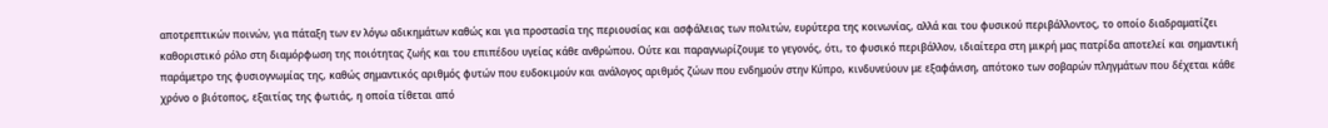αποτρεπτικών ποινών, για πάταξη των εν λόγω αδικημάτων καθώς και για προστασία της περιουσίας και ασφάλειας των πολιτών, ευρύτερα της κοινωνίας, αλλά και του φυσικού περιβάλλοντος, το οποίο διαδραματίζει καθοριστικό ρόλο στη διαμόρφωση της ποιότητας ζωής και του επιπέδου υγείας κάθε ανθρώπου. Ούτε και παραγνωρίζουμε το γεγονός, ότι, το φυσικό περιβάλλον, ιδιαίτερα στη μικρή μας πατρίδα αποτελεί και σημαντική παράμετρο της φυσιογνωμίας της, καθώς σημαντικός αριθμός φυτών που ευδοκιμούν και ανάλογος αριθμός ζώων που ενδημούν στην Κύπρο, κινδυνεύουν με εξαφάνιση, απότοκο των σοβαρών πληγμάτων που δέχεται κάθε χρόνο ο βιότοπος, εξαιτίας της φωτιάς, η οποία τίθεται από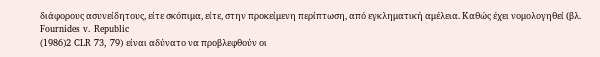διάφορους ασυνείδητους, είτε σκόπιμα, είτε, στην προκείμενη περίπτωση, από εγκληματική αμέλεια. Καθώς έχει νομολογηθεί (βλ. Fournides v. Republic
(1986)2 CLR 73, 79) είναι αδύνατο να προβλεφθούν οι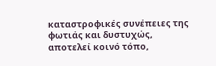καταστροφικές συνέπειες της φωτιάς και δυστυχώς, αποτελεί κοινό τόπο,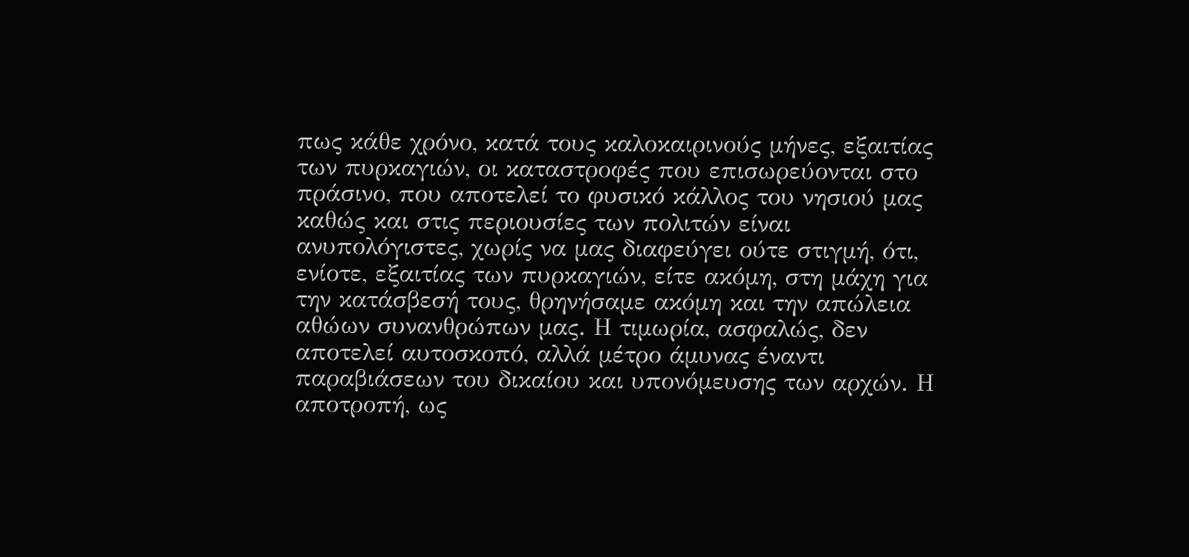πως κάθε χρόνο, κατά τους καλοκαιρινούς μήνες, εξαιτίας των πυρκαγιών, οι καταστροφές που επισωρεύονται στο πράσινο, που αποτελεί το φυσικό κάλλος του νησιού μας καθώς και στις περιουσίες των πολιτών είναι ανυπολόγιστες, χωρίς να μας διαφεύγει ούτε στιγμή, ότι, ενίοτε, εξαιτίας των πυρκαγιών, είτε ακόμη, στη μάχη για την κατάσβεσή τους, θρηνήσαμε ακόμη και την απώλεια αθώων συνανθρώπων μας. Η τιμωρία, ασφαλώς, δεν αποτελεί αυτοσκοπό, αλλά μέτρο άμυνας έναντι παραβιάσεων του δικαίου και υπονόμευσης των αρχών. Η αποτροπή, ως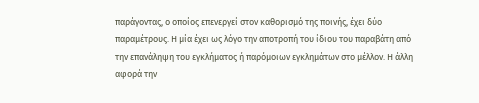παράγοντας, ο οποίος επενεργεί στον καθορισμό της ποινής, έχει δύο παραμέτρους. Η μία έχει ως λόγο την αποτροπή του ίδιου του παραβάτη από την επανάληψη του εγκλήματος ή παρόμοιων εγκλημάτων στο μέλλον. Η άλλη αφορά την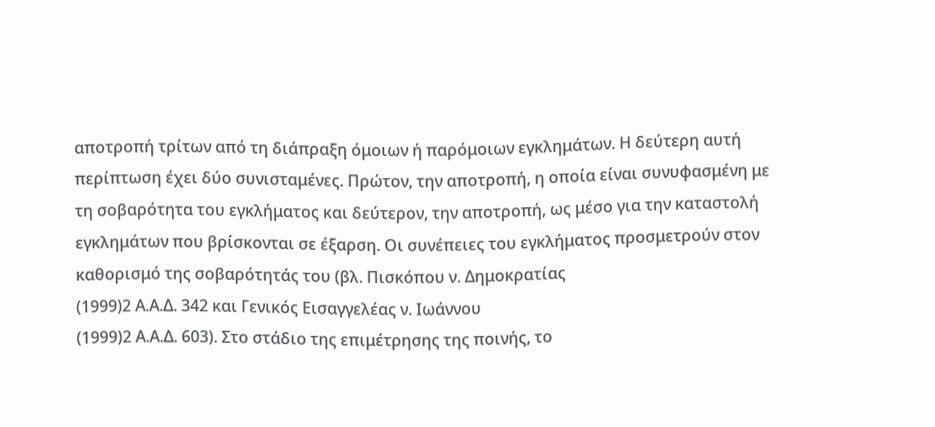αποτροπή τρίτων από τη διάπραξη όμοιων ή παρόμοιων εγκλημάτων. Η δεύτερη αυτή περίπτωση έχει δύο συνισταμένες. Πρώτον, την αποτροπή, η οποία είναι συνυφασμένη με τη σοβαρότητα του εγκλήματος και δεύτερον, την αποτροπή, ως μέσο για την καταστολή εγκλημάτων που βρίσκονται σε έξαρση. Οι συνέπειες του εγκλήματος προσμετρούν στον καθορισμό της σοβαρότητάς του (βλ. Πισκόπου ν. Δημοκρατίας
(1999)2 Α.Α.Δ. 342 και Γενικός Εισαγγελέας ν. Ιωάννου
(1999)2 Α.Α.Δ. 603). Στο στάδιο της επιμέτρησης της ποινής, το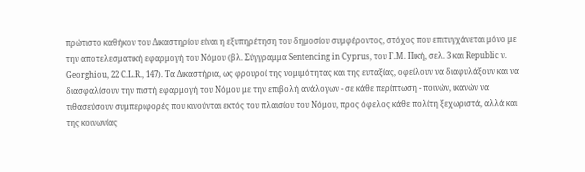πρώτιστο καθήκον του Δικαστηρίου είναι η εξυπηρέτηση του δημοσίου συμφέροντος, στόχος που επιτυγχάνεται μόνο με την αποτελεσματική εφαρμογή του Νόμου (βλ. Σύγγραμμα Sentencing in Cyprus, του Γ.Μ. Πική, σελ. 3 και Republic ν. Georghiou, 22 C.L.R., 147). Τα Δικαστήρια, ως φρουροί της νομιμότητας και της ευταξίας, οφείλουν να διαφυλάξουν και να διασφαλίσουν την πιστή εφαρμογή του Νόμου με την επιβολή ανάλογων - σε κάθε περίπτωση - ποινών, ικανών να τιθασεύσουν συμπεριφορές που κινούνται εκτός του πλαισίου του Νόμου, προς όφελος κάθε πολίτη ξεχωριστά, αλλά και της κοινωνίας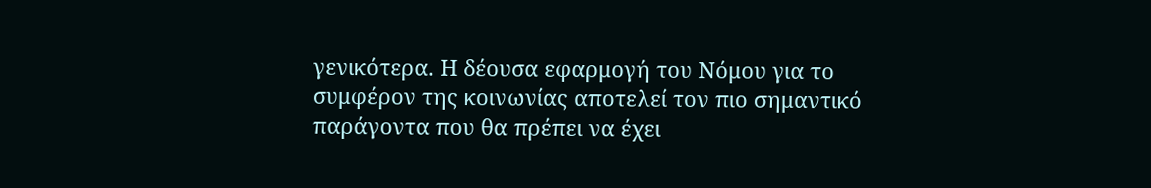γενικότερα. Η δέουσα εφαρμογή του Νόμου για το συμφέρον της κοινωνίας αποτελεί τον πιο σημαντικό παράγοντα που θα πρέπει να έχει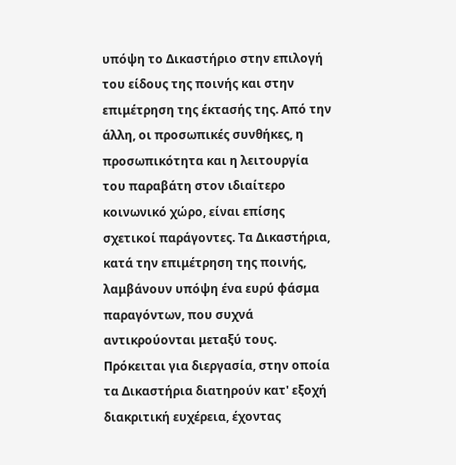υπόψη το Δικαστήριο στην επιλογή του είδους της ποινής και στην επιμέτρηση της έκτασής της. Από την άλλη, οι προσωπικές συνθήκες, η προσωπικότητα και η λειτουργία του παραβάτη στον ιδιαίτερο κοινωνικό χώρο, είναι επίσης σχετικοί παράγοντες. Τα Δικαστήρια, κατά την επιμέτρηση της ποινής, λαμβάνουν υπόψη ένα ευρύ φάσμα παραγόντων, που συχνά αντικρούονται μεταξύ τους. Πρόκειται για διεργασία, στην οποία τα Δικαστήρια διατηρούν κατ' εξοχή διακριτική ευχέρεια, έχοντας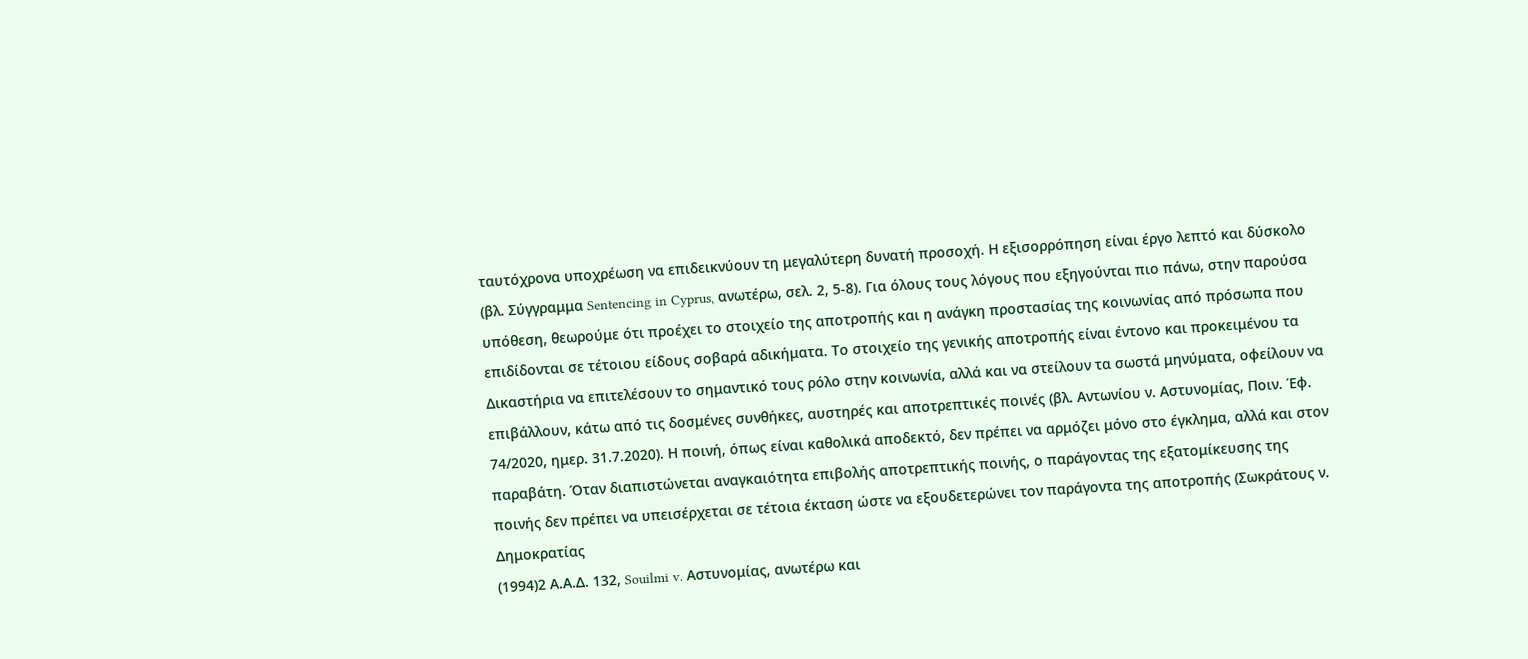ταυτόχρονα υποχρέωση να επιδεικνύουν τη μεγαλύτερη δυνατή προσοχή. Η εξισορρόπηση είναι έργο λεπτό και δύσκολο (βλ. Σύγγραμμα Sentencing in Cyprus, ανωτέρω, σελ. 2, 5-8). Για όλους τους λόγους που εξηγούνται πιο πάνω, στην παρούσα υπόθεση, θεωρούμε ότι προέχει το στοιχείο της αποτροπής και η ανάγκη προστασίας της κοινωνίας από πρόσωπα που επιδίδονται σε τέτοιου είδους σοβαρά αδικήματα. Το στοιχείο της γενικής αποτροπής είναι έντονο και προκειμένου τα Δικαστήρια να επιτελέσουν το σημαντικό τους ρόλο στην κοινωνία, αλλά και να στείλουν τα σωστά μηνύματα, οφείλουν να επιβάλλουν, κάτω από τις δοσμένες συνθήκες, αυστηρές και αποτρεπτικές ποινές (βλ. Αντωνίου ν. Αστυνομίας, Ποιν. Έφ. 74/2020, ημερ. 31.7.2020). Η ποινή, όπως είναι καθολικά αποδεκτό, δεν πρέπει να αρμόζει μόνο στο έγκλημα, αλλά και στον παραβάτη. Όταν διαπιστώνεται αναγκαιότητα επιβολής αποτρεπτικής ποινής, ο παράγοντας της εξατομίκευσης της ποινής δεν πρέπει να υπεισέρχεται σε τέτοια έκταση ώστε να εξουδετερώνει τον παράγοντα της αποτροπής (Σωκράτους ν. Δημοκρατίας
(1994)2 Α.Α.Δ. 132, Souilmi v. Αστυνομίας, ανωτέρω και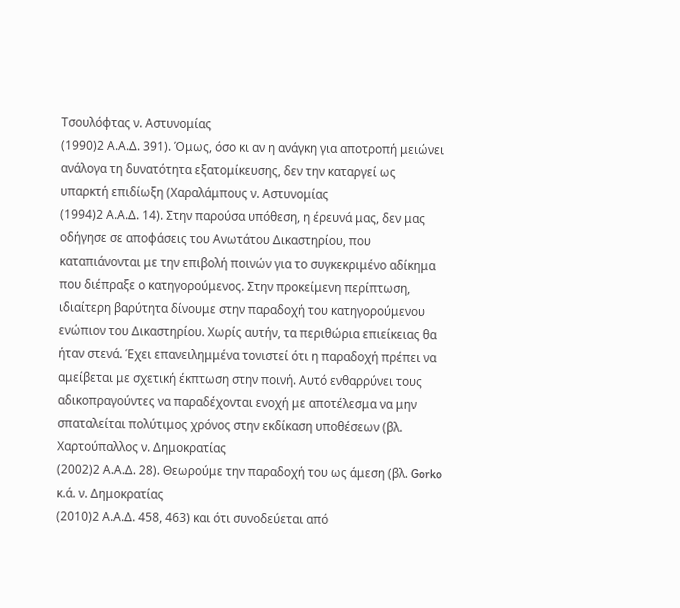Τσουλόφτας ν. Αστυνομίας
(1990)2 Α.Α.Δ. 391). Όμως, όσο κι αν η ανάγκη για αποτροπή μειώνει ανάλογα τη δυνατότητα εξατομίκευσης, δεν την καταργεί ως υπαρκτή επιδίωξη (Χαραλάμπους ν. Αστυνομίας
(1994)2 Α.Α.Δ. 14). Στην παρούσα υπόθεση, η έρευνά μας, δεν μας οδήγησε σε αποφάσεις του Ανωτάτου Δικαστηρίου, που καταπιάνονται με την επιβολή ποινών για το συγκεκριμένο αδίκημα που διέπραξε ο κατηγορούμενος. Στην προκείμενη περίπτωση, ιδιαίτερη βαρύτητα δίνουμε στην παραδοχή του κατηγορούμενου ενώπιον του Δικαστηρίου. Χωρίς αυτήν, τα περιθώρια επιείκειας θα ήταν στενά. Έχει επανειλημμένα τονιστεί ότι η παραδοχή πρέπει να αμείβεται με σχετική έκπτωση στην ποινή. Αυτό ενθαρρύνει τους αδικοπραγούντες να παραδέχονται ενοχή με αποτέλεσμα να μην σπαταλείται πολύτιμος χρόνος στην εκδίκαση υποθέσεων (βλ. Χαρτούπαλλος ν. Δημοκρατίας
(2002)2 Α.Α.Δ. 28). Θεωρούμε την παραδοχή του ως άμεση (βλ. Gorko κ.ά. ν. Δημοκρατίας
(2010)2 Α.Α.Δ. 458, 463) και ότι συνοδεύεται από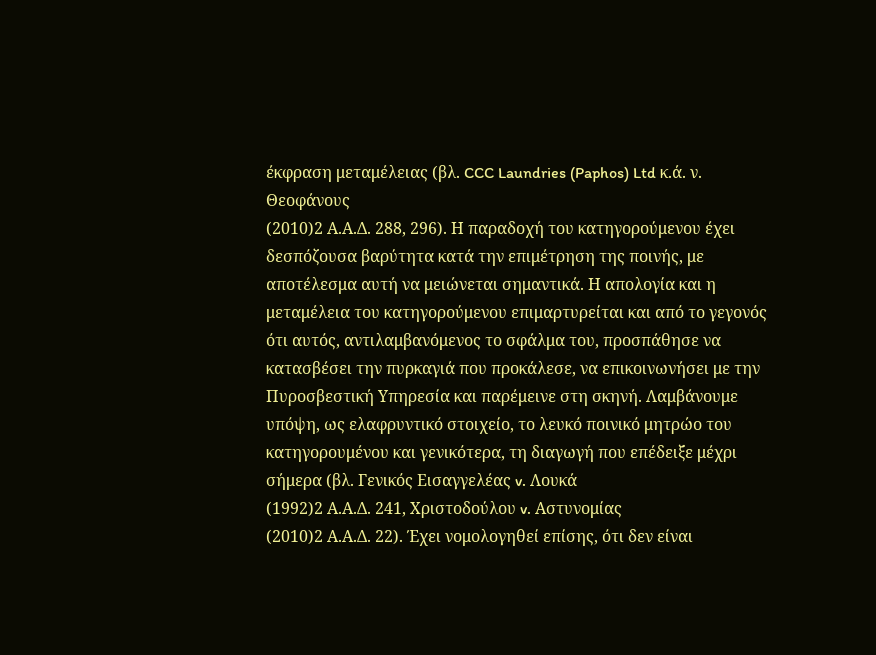έκφραση μεταμέλειας (βλ. CCC Laundries (Paphos) Ltd κ.ά. ν. Θεοφάνους
(2010)2 Α.Α.Δ. 288, 296). Η παραδοχή του κατηγορούμενου έχει δεσπόζουσα βαρύτητα κατά την επιμέτρηση της ποινής, με αποτέλεσμα αυτή να μειώνεται σημαντικά. Η απολογία και η μεταμέλεια του κατηγορούμενου επιμαρτυρείται και από το γεγονός ότι αυτός, αντιλαμβανόμενος το σφάλμα του, προσπάθησε να κατασβέσει την πυρκαγιά που προκάλεσε, να επικοινωνήσει με την Πυροσβεστική Υπηρεσία και παρέμεινε στη σκηνή. Λαμβάνουμε υπόψη, ως ελαφρυντικό στοιχείο, το λευκό ποινικό μητρώο του κατηγορουμένου και γενικότερα, τη διαγωγή που επέδειξε μέχρι σήμερα (βλ. Γενικός Εισαγγελέας v. Λουκά
(1992)2 Α.Α.Δ. 241, Χριστοδούλου v. Αστυνομίας
(2010)2 Α.Α.Δ. 22). Έχει νομολογηθεί επίσης, ότι δεν είναι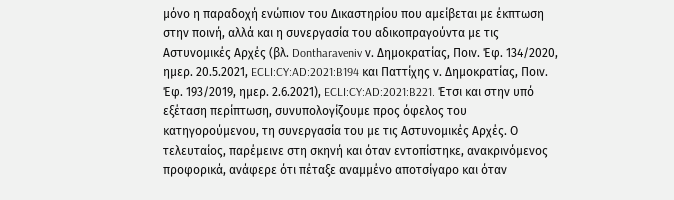μόνο η παραδοχή ενώπιον του Δικαστηρίου που αμείβεται με έκπτωση στην ποινή, αλλά και η συνεργασία του αδικοπραγούντα με τις Αστυνομικές Αρχές (βλ. Dontharaveniv ν. Δημοκρατίας, Ποιν. Έφ. 134/2020, ημερ. 20.5.2021, ECLI:CY:AD:2021:B194 και Παττίχης ν. Δημοκρατίας, Ποιν. Έφ. 193/2019, ημερ. 2.6.2021), ECLI:CY:AD:2021:B221. Έτσι και στην υπό εξέταση περίπτωση, συνυπολογίζουμε προς όφελος του κατηγορούμενου, τη συνεργασία του με τις Αστυνομικές Αρχές. Ο τελευταίος, παρέμεινε στη σκηνή και όταν εντοπίστηκε, ανακρινόμενος προφορικά, ανάφερε ότι πέταξε αναμμένο αποτσίγαρο και όταν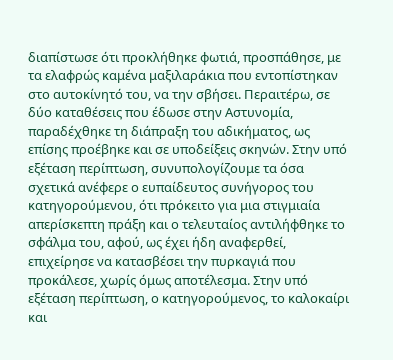διαπίστωσε ότι προκλήθηκε φωτιά, προσπάθησε, με τα ελαφρώς καμένα μαξιλαράκια που εντοπίστηκαν στο αυτοκίνητό του, να την σβήσει. Περαιτέρω, σε δύο καταθέσεις που έδωσε στην Αστυνομία, παραδέχθηκε τη διάπραξη του αδικήματος, ως επίσης προέβηκε και σε υποδείξεις σκηνών. Στην υπό εξέταση περίπτωση, συνυπολογίζουμε τα όσα σχετικά ανέφερε ο ευπαίδευτος συνήγορος του κατηγορούμενου, ότι πρόκειτο για μια στιγμιαία απερίσκεπτη πράξη και ο τελευταίος αντιλήφθηκε το σφάλμα του, αφού, ως έχει ήδη αναφερθεί, επιχείρησε να κατασβέσει την πυρκαγιά που προκάλεσε, χωρίς όμως αποτέλεσμα. Στην υπό εξέταση περίπτωση, ο κατηγορούμενος, το καλοκαίρι και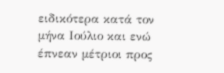ειδικότερα κατά τον μήνα Ιούλιο και ενώ έπνεαν μέτριοι προς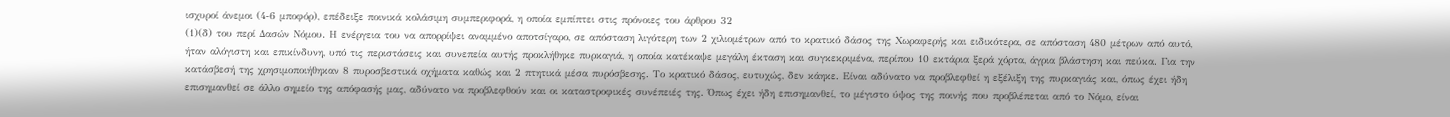ισχυροί άνεμοι (4-6 μποφόρ), επέδειξε ποινικά κολάσιμη συμπεριφορά, η οποία εμπίπτει στις πρόνοιες του άρθρου 32
(1)(δ) του περί Δασών Νόμου. Η ενέργεια του να απορρίψει αναμμένο αποτσίγαρο, σε απόσταση λιγότερη των 2 χιλιομέτρων από το κρατικό δάσος της Χωραφερής και ειδικότερα, σε απόσταση 480 μέτρων από αυτό, ήταν αλόγιστη και επικίνδυνη, υπό τις περιστάσεις και συνεπεία αυτής προκλήθηκε πυρκαγιά, η οποία κατέκαψε μεγάλη έκταση και συγκεκριμένα, περίπου 10 εκτάρια ξερά χόρτα, άγρια βλάστηση και πεύκα. Για την κατάσβεσή της χρησιμοποιήθηκαν 8 πυροσβεστικά οχήματα καθώς και 2 πτητικά μέσα πυρόσβεσης. Το κρατικό δάσος, ευτυχώς, δεν κάηκε. Είναι αδύνατο να προβλεφθεί η εξέλιξη της πυρκαγιάς και, όπως έχει ήδη επισημανθεί σε άλλο σημείο της απόφασής μας, αδύνατο να προβλεφθούν και οι καταστροφικές συνέπειές της. Όπως έχει ήδη επισημανθεί, το μέγιστο ύψος της ποινής που προβλέπεται από το Νόμο, είναι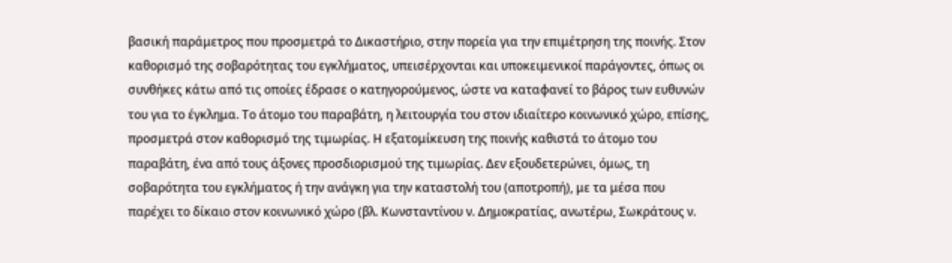βασική παράμετρος που προσμετρά το Δικαστήριο, στην πορεία για την επιμέτρηση της ποινής. Στον καθορισμό της σοβαρότητας του εγκλήματος, υπεισέρχονται και υποκειμενικοί παράγοντες, όπως οι συνθήκες κάτω από τις οποίες έδρασε ο κατηγορούμενος, ώστε να καταφανεί το βάρος των ευθυνών του για το έγκλημα. Το άτομο του παραβάτη, η λειτουργία του στον ιδιαίτερο κοινωνικό χώρο, επίσης, προσμετρά στον καθορισμό της τιμωρίας. Η εξατομίκευση της ποινής καθιστά το άτομο του παραβάτη, ένα από τους άξονες προσδιορισμού της τιμωρίας. Δεν εξουδετερώνει, όμως, τη σοβαρότητα του εγκλήματος ή την ανάγκη για την καταστολή του (αποτροπή), με τα μέσα που παρέχει το δίκαιο στον κοινωνικό χώρο (βλ. Κωνσταντίνου ν. Δημοκρατίας, ανωτέρω, Σωκράτους ν.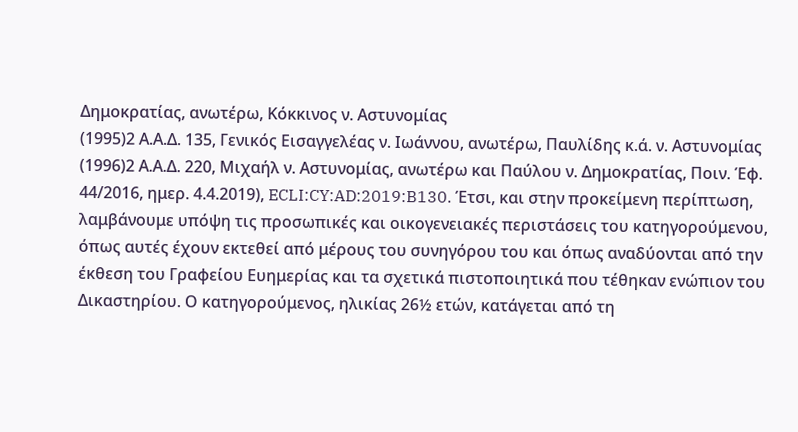Δημοκρατίας, ανωτέρω, Κόκκινος ν. Αστυνομίας
(1995)2 Α.Α.Δ. 135, Γενικός Εισαγγελέας ν. Ιωάννου, ανωτέρω, Παυλίδης κ.ά. ν. Αστυνομίας
(1996)2 Α.Α.Δ. 220, Μιχαήλ ν. Αστυνομίας, ανωτέρω και Παύλου ν. Δημοκρατίας, Ποιν. Έφ. 44/2016, ημερ. 4.4.2019), ECLI:CY:AD:2019:B130. Έτσι, και στην προκείμενη περίπτωση, λαμβάνουμε υπόψη τις προσωπικές και οικογενειακές περιστάσεις του κατηγορούμενου, όπως αυτές έχουν εκτεθεί από μέρους του συνηγόρου του και όπως αναδύονται από την έκθεση του Γραφείου Ευημερίας και τα σχετικά πιστοποιητικά που τέθηκαν ενώπιον του Δικαστηρίου. Ο κατηγορούμενος, ηλικίας 26½ ετών, κατάγεται από τη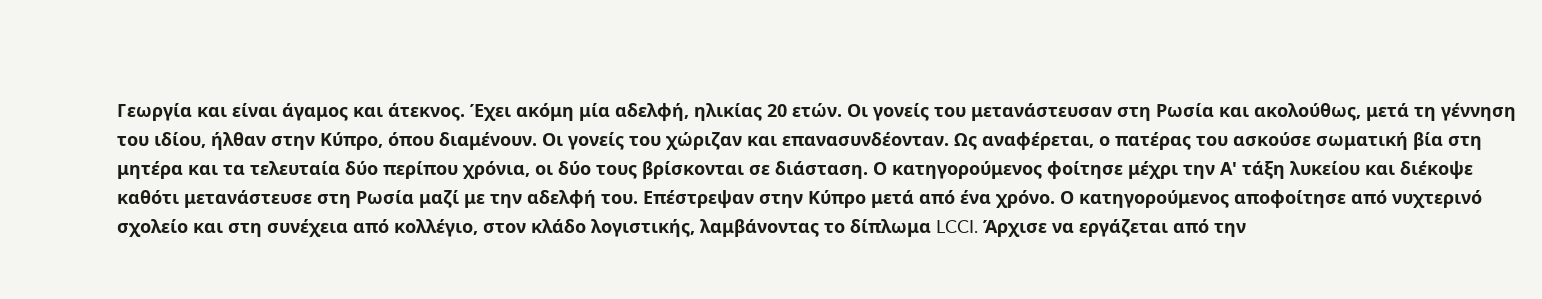Γεωργία και είναι άγαμος και άτεκνος. Έχει ακόμη μία αδελφή, ηλικίας 20 ετών. Οι γονείς του μετανάστευσαν στη Ρωσία και ακολούθως, μετά τη γέννηση του ιδίου, ήλθαν στην Κύπρο, όπου διαμένουν. Οι γονείς του χώριζαν και επανασυνδέονταν. Ως αναφέρεται, ο πατέρας του ασκούσε σωματική βία στη μητέρα και τα τελευταία δύο περίπου χρόνια, οι δύο τους βρίσκονται σε διάσταση. Ο κατηγορούμενος φοίτησε μέχρι την Α' τάξη λυκείου και διέκοψε καθότι μετανάστευσε στη Ρωσία μαζί με την αδελφή του. Επέστρεψαν στην Κύπρο μετά από ένα χρόνο. Ο κατηγορούμενος αποφοίτησε από νυχτερινό σχολείο και στη συνέχεια από κολλέγιο, στον κλάδο λογιστικής, λαμβάνοντας το δίπλωμα LCCI. Άρχισε να εργάζεται από την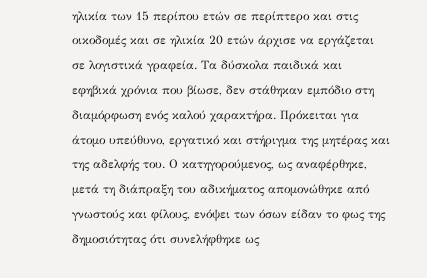ηλικία των 15 περίπου ετών σε περίπτερο και στις οικοδομές και σε ηλικία 20 ετών άρχισε να εργάζεται σε λογιστικά γραφεία. Τα δύσκολα παιδικά και εφηβικά χρόνια που βίωσε, δεν στάθηκαν εμπόδιο στη διαμόρφωση ενός καλού χαρακτήρα. Πρόκειται για άτομο υπεύθυνο, εργατικό και στήριγμα της μητέρας και της αδελφής του. Ο κατηγορούμενος, ως αναφέρθηκε, μετά τη διάπραξη του αδικήματος απομονώθηκε από γνωστούς και φίλους, ενόψει των όσων είδαν το φως της δημοσιότητας ότι συνελήφθηκε ως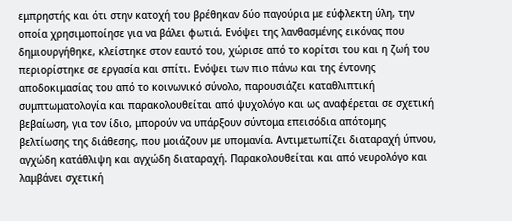εμπρηστής και ότι στην κατοχή του βρέθηκαν δύο παγούρια με εύφλεκτη ύλη, την οποία χρησιμοποίησε για να βάλει φωτιά. Ενόψει της λανθασμένης εικόνας που δημιουργήθηκε, κλείστηκε στον εαυτό του, χώρισε από το κορίτσι του και η ζωή του περιορίστηκε σε εργασία και σπίτι. Ενόψει των πιο πάνω και της έντονης αποδοκιμασίας του από το κοινωνικό σύνολο, παρουσιάζει καταθλιπτική συμπτωματολογία και παρακολουθείται από ψυχολόγο και ως αναφέρεται σε σχετική βεβαίωση, για τον ίδιο, μπορούν να υπάρξουν σύντομα επεισόδια απότομης βελτίωσης της διάθεσης, που μοιάζουν με υπομανία. Αντιμετωπίζει διαταραχή ύπνου, αγχώδη κατάθλιψη και αγχώδη διαταραχή. Παρακολουθείται και από νευρολόγο και λαμβάνει σχετική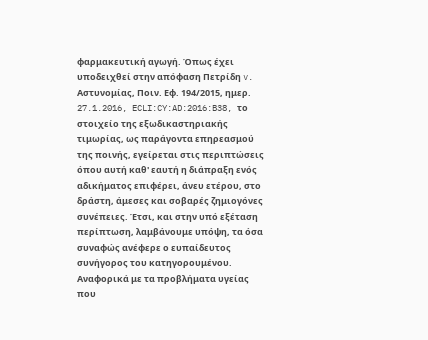φαρμακευτική αγωγή. Όπως έχει υποδειχθεί στην απόφαση Πετρίδη v. Αστυνομίας, Ποιν. Εφ. 194/2015, ημερ. 27.1.2016, ECLI:CY:AD:2016:B38, το στοιχείο της εξωδικαστηριακής τιμωρίας, ως παράγοντα επηρεασμού της ποινής, εγείρεται στις περιπτώσεις όπου αυτή καθ' εαυτή η διάπραξη ενός αδικήματος επιφέρει, άνευ ετέρου, στο δράστη, άμεσες και σοβαρές ζημιογόνες συνέπειες. Έτσι, και στην υπό εξέταση περίπτωση, λαμβάνουμε υπόψη, τα όσα συναφώς ανέφερε ο ευπαίδευτος συνήγορος του κατηγορουμένου. Αναφορικά με τα προβλήματα υγείας που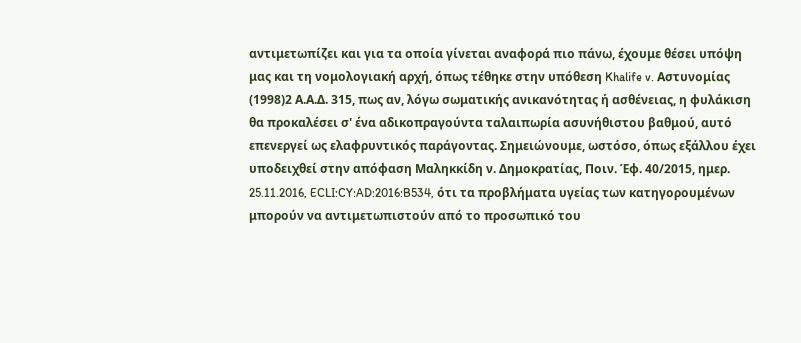αντιμετωπίζει και για τα οποία γίνεται αναφορά πιο πάνω, έχουμε θέσει υπόψη μας και τη νομολογιακή αρχή, όπως τέθηκε στην υπόθεση Khalife v. Αστυνομίας
(1998)2 Α.Α.Δ. 315, πως αν, λόγω σωματικής ανικανότητας ή ασθένειας, η φυλάκιση θα προκαλέσει σ' ένα αδικοπραγούντα ταλαιπωρία ασυνήθιστου βαθμού, αυτό επενεργεί ως ελαφρυντικός παράγοντας. Σημειώνουμε, ωστόσο, όπως εξάλλου έχει υποδειχθεί στην απόφαση Μαληκκίδη ν. Δημοκρατίας, Ποιν. Έφ. 40/2015, ημερ. 25.11.2016, ECLI:CY:AD:2016:B534, ότι τα προβλήματα υγείας των κατηγορουμένων μπορούν να αντιμετωπιστούν από το προσωπικό του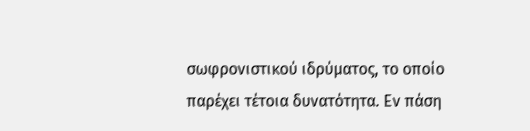σωφρονιστικού ιδρύματος, το οποίο παρέχει τέτοια δυνατότητα. Εν πάση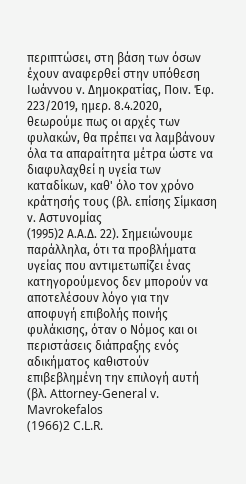περιπτώσει, στη βάση των όσων έχουν αναφερθεί στην υπόθεση Ιωάννου ν. Δημοκρατίας, Ποιν. Έφ. 223/2019, ημερ. 8.4.2020, θεωρούμε πως οι αρχές των φυλακών, θα πρέπει να λαμβάνουν όλα τα απαραίτητα μέτρα ώστε να διαφυλαχθεί η υγεία των καταδίκων, καθ' όλο τον χρόνο κράτησής τους (βλ. επίσης Σίμκαση ν. Αστυνομίας
(1995)2 Α.Α.Δ. 22). Σημειώνουμε παράλληλα, ότι τα προβλήματα υγείας που αντιμετωπίζει ένας κατηγορούμενος δεν μπορούν να αποτελέσουν λόγο για την αποφυγή επιβολής ποινής φυλάκισης, όταν ο Νόμος και οι περιστάσεις διάπραξης ενός αδικήματος καθιστούν επιβεβλημένη την επιλογή αυτή (βλ. Attorney-General v. Mavrokefalos
(1966)2 C.L.R.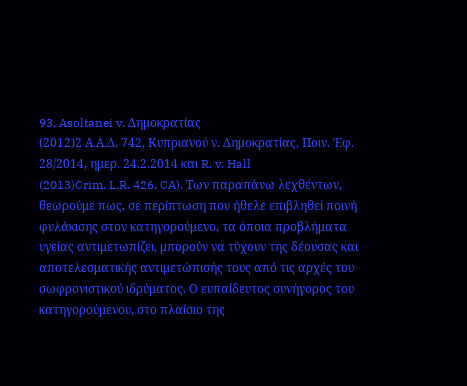93, Asoltanei v. Δημοκρατίας
(2012)2 Α.Α.Δ. 742, Κυπριανού ν. Δημοκρατίας, Ποιν. Έφ. 28/2014, ημερ. 24.2.2014 και R. v. Hall
(2013)Crim. L.R. 426, CA). Των παραπάνω λεχθέντων, θεωρούμε πως, σε περίπτωση που ήθελε επιβληθεί ποινή φυλάκισης στον κατηγορούμενο, τα όποια προβλήματα υγείας αντιμετωπίζει, μπορούν να τύχουν της δέουσας και αποτελεσματικής αντιμετώπισής τους από τις αρχές του σωφρονιστικού ιδρύματος. Ο ευπαίδευτος συνήγορος του κατηγορούμενου, στο πλαίσιο της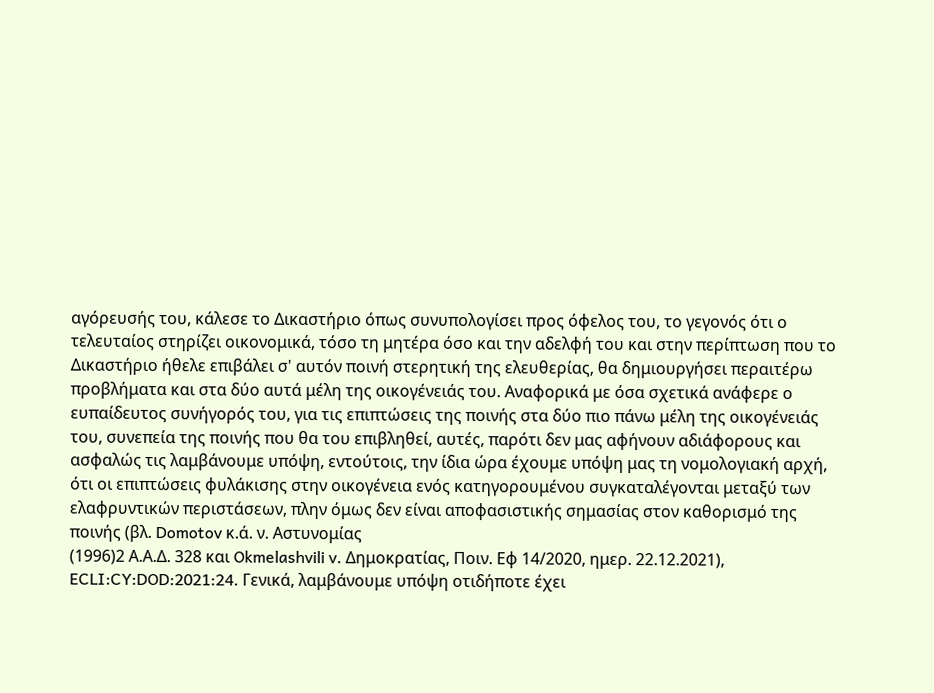αγόρευσής του, κάλεσε το Δικαστήριο όπως συνυπολογίσει προς όφελος του, το γεγονός ότι ο τελευταίος στηρίζει οικονομικά, τόσο τη μητέρα όσο και την αδελφή του και στην περίπτωση που το Δικαστήριο ήθελε επιβάλει σ' αυτόν ποινή στερητική της ελευθερίας, θα δημιουργήσει περαιτέρω προβλήματα και στα δύο αυτά μέλη της οικογένειάς του. Αναφορικά με όσα σχετικά ανάφερε ο ευπαίδευτος συνήγορός του, για τις επιπτώσεις της ποινής στα δύο πιο πάνω μέλη της οικογένειάς του, συνεπεία της ποινής που θα του επιβληθεί, αυτές, παρότι δεν μας αφήνουν αδιάφορους και ασφαλώς τις λαμβάνουμε υπόψη, εντούτοις, την ίδια ώρα έχουμε υπόψη μας τη νομολογιακή αρχή, ότι οι επιπτώσεις φυλάκισης στην οικογένεια ενός κατηγορουμένου συγκαταλέγονται μεταξύ των ελαφρυντικών περιστάσεων, πλην όμως δεν είναι αποφασιστικής σημασίας στον καθορισμό της ποινής (βλ. Domotov κ.ά. ν. Αστυνομίας
(1996)2 Α.Α.Δ. 328 και Okmelashvili v. Δημοκρατίας, Ποιν. Εφ 14/2020, ημερ. 22.12.2021), ECLI:CY:DOD:2021:24. Γενικά, λαμβάνουμε υπόψη οτιδήποτε έχει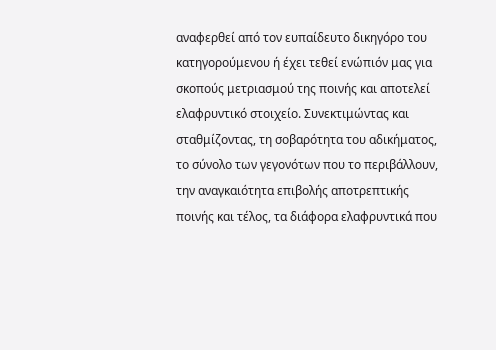αναφερθεί από τον ευπαίδευτο δικηγόρο του κατηγορούμενου ή έχει τεθεί ενώπιόν μας για σκοπούς μετριασμού της ποινής και αποτελεί ελαφρυντικό στοιχείο. Συνεκτιμώντας και σταθμίζοντας, τη σοβαρότητα του αδικήματος, το σύνολο των γεγονότων που το περιβάλλουν, την αναγκαιότητα επιβολής αποτρεπτικής ποινής και τέλος, τα διάφορα ελαφρυντικά που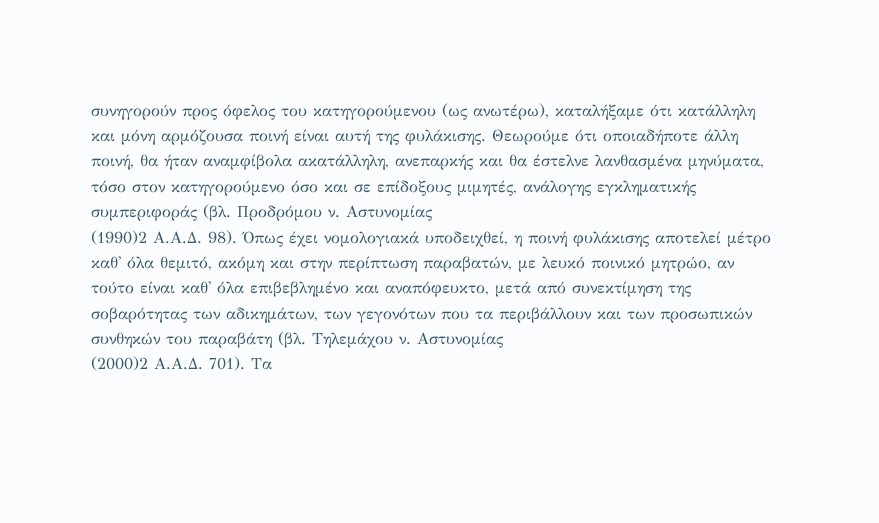συνηγορούν προς όφελος του κατηγορούμενου (ως ανωτέρω), καταλήξαμε ότι κατάλληλη και μόνη αρμόζουσα ποινή είναι αυτή της φυλάκισης. Θεωρούμε ότι οποιαδήποτε άλλη ποινή, θα ήταν αναμφίβολα ακατάλληλη, ανεπαρκής και θα έστελνε λανθασμένα μηνύματα, τόσο στον κατηγορούμενο όσο και σε επίδοξους μιμητές, ανάλογης εγκληματικής συμπεριφοράς (βλ. Προδρόμου ν. Αστυνομίας
(1990)2 Α.Α.Δ. 98). Όπως έχει νομολογιακά υποδειχθεί, η ποινή φυλάκισης αποτελεί μέτρο καθ' όλα θεμιτό, ακόμη και στην περίπτωση παραβατών, με λευκό ποινικό μητρώο, αν τούτο είναι καθ' όλα επιβεβλημένο και αναπόφευκτο, μετά από συνεκτίμηση της σοβαρότητας των αδικημάτων, των γεγονότων που τα περιβάλλουν και των προσωπικών συνθηκών του παραβάτη (βλ. Τηλεμάχου ν. Αστυνομίας
(2000)2 Α.Α.Δ. 701). Τα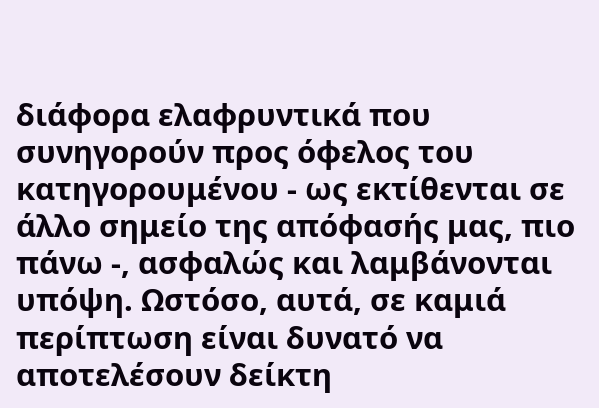διάφορα ελαφρυντικά που συνηγορούν προς όφελος του κατηγορουμένου - ως εκτίθενται σε άλλο σημείο της απόφασής μας, πιο πάνω -, ασφαλώς και λαμβάνονται υπόψη. Ωστόσο, αυτά, σε καμιά περίπτωση είναι δυνατό να αποτελέσουν δείκτη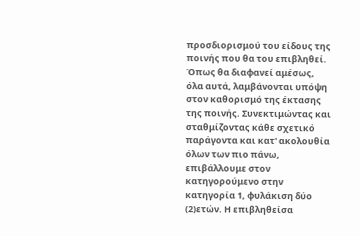προσδιορισμού του είδους της ποινής που θα του επιβληθεί. Όπως θα διαφανεί αμέσως, όλα αυτά, λαμβάνονται υπόψη στον καθορισμό της έκτασης της ποινής. Συνεκτιμώντας και σταθμίζοντας κάθε σχετικό παράγοντα και κατ' ακολουθία όλων των πιο πάνω, επιβάλλουμε στον κατηγορούμενο στην κατηγορία 1, φυλάκιση δύο
(2)ετών. Η επιβληθείσα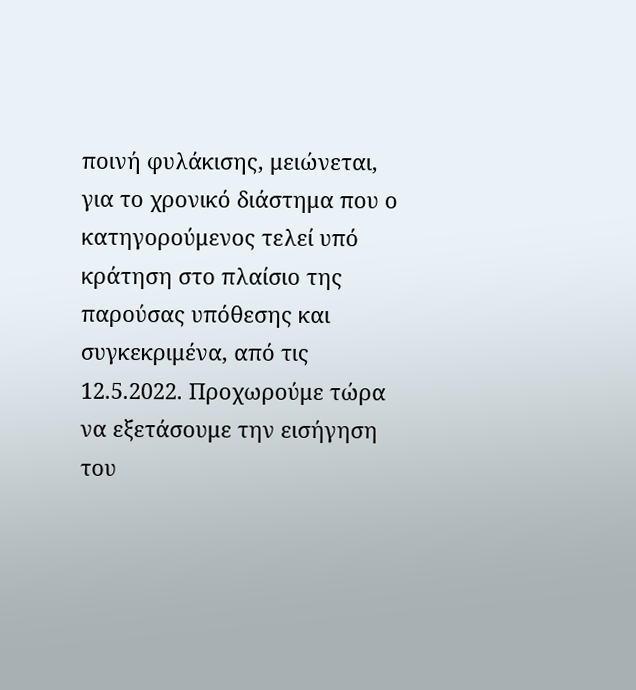ποινή φυλάκισης, μειώνεται, για το χρονικό διάστημα που ο κατηγορούμενος τελεί υπό κράτηση στο πλαίσιο της παρούσας υπόθεσης και συγκεκριμένα, από τις 12.5.2022. Προχωρούμε τώρα να εξετάσουμε την εισήγηση του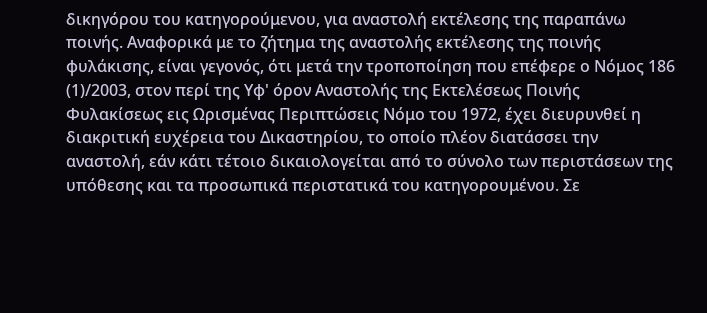δικηγόρου του κατηγορούμενου, για αναστολή εκτέλεσης της παραπάνω ποινής. Αναφορικά με το ζήτημα της αναστολής εκτέλεσης της ποινής φυλάκισης, είναι γεγονός, ότι μετά την τροποποίηση που επέφερε ο Νόμος 186
(1)/2003, στον περί της Υφ' όρον Αναστολής της Εκτελέσεως Ποινής Φυλακίσεως εις Ωρισμένας Περιπτώσεις Νόμο του 1972, έχει διευρυνθεί η διακριτική ευχέρεια του Δικαστηρίου, το οποίο πλέον διατάσσει την αναστολή, εάν κάτι τέτοιο δικαιολογείται από το σύνολο των περιστάσεων της υπόθεσης και τα προσωπικά περιστατικά του κατηγορουμένου. Σε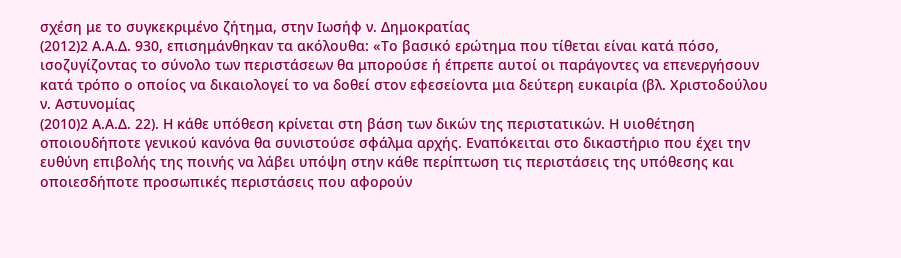σχέση με το συγκεκριμένο ζήτημα, στην Ιωσήφ ν. Δημοκρατίας
(2012)2 Α.Α.Δ. 930, επισημάνθηκαν τα ακόλουθα: «Το βασικό ερώτημα που τίθεται είναι κατά πόσο, ισοζυγίζοντας το σύνολο των περιστάσεων θα μπορούσε ή έπρεπε αυτοί οι παράγοντες να επενεργήσουν κατά τρόπο ο οποίος να δικαιολογεί το να δοθεί στον εφεσείοντα μια δεύτερη ευκαιρία (βλ. Χριστοδούλου ν. Αστυνομίας
(2010)2 Α.Α.Δ. 22). Η κάθε υπόθεση κρίνεται στη βάση των δικών της περιστατικών. Η υιοθέτηση οποιουδήποτε γενικού κανόνα θα συνιστούσε σφάλμα αρχής. Εναπόκειται στο δικαστήριο που έχει την ευθύνη επιβολής της ποινής να λάβει υπόψη στην κάθε περίπτωση τις περιστάσεις της υπόθεσης και οποιεσδήποτε προσωπικές περιστάσεις που αφορούν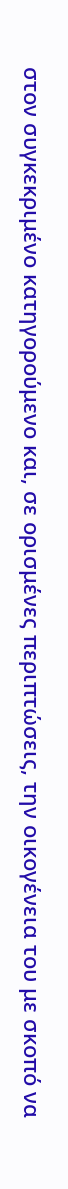στον συγκεκριμένο κατηγορούμενο και, σε ορισμένες περιπτώσεις, την οικογένεια του με σκοπό να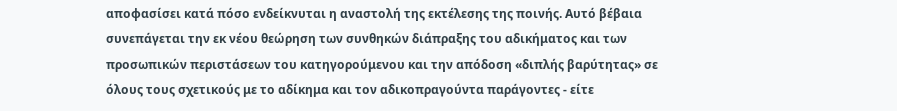αποφασίσει κατά πόσο ενδείκνυται η αναστολή της εκτέλεσης της ποινής. Αυτό βέβαια συνεπάγεται την εκ νέου θεώρηση των συνθηκών διάπραξης του αδικήματος και των προσωπικών περιστάσεων του κατηγορούμενου και την απόδοση «διπλής βαρύτητας» σε όλους τους σχετικούς με το αδίκημα και τον αδικοπραγούντα παράγοντες - είτε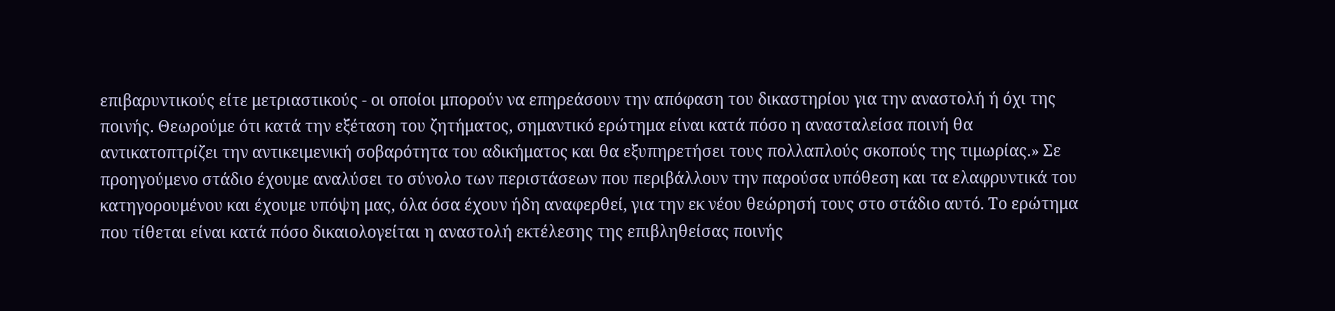επιβαρυντικούς είτε μετριαστικούς - οι οποίοι μπορούν να επηρεάσουν την απόφαση του δικαστηρίου για την αναστολή ή όχι της ποινής. Θεωρούμε ότι κατά την εξέταση του ζητήματος, σημαντικό ερώτημα είναι κατά πόσο η ανασταλείσα ποινή θα αντικατοπτρίζει την αντικειμενική σοβαρότητα του αδικήματος και θα εξυπηρετήσει τους πολλαπλούς σκοπούς της τιμωρίας.» Σε προηγούμενο στάδιο έχουμε αναλύσει το σύνολο των περιστάσεων που περιβάλλουν την παρούσα υπόθεση και τα ελαφρυντικά του κατηγορουμένου και έχουμε υπόψη μας, όλα όσα έχουν ήδη αναφερθεί, για την εκ νέου θεώρησή τους στο στάδιο αυτό. Το ερώτημα που τίθεται είναι κατά πόσο δικαιολογείται η αναστολή εκτέλεσης της επιβληθείσας ποινής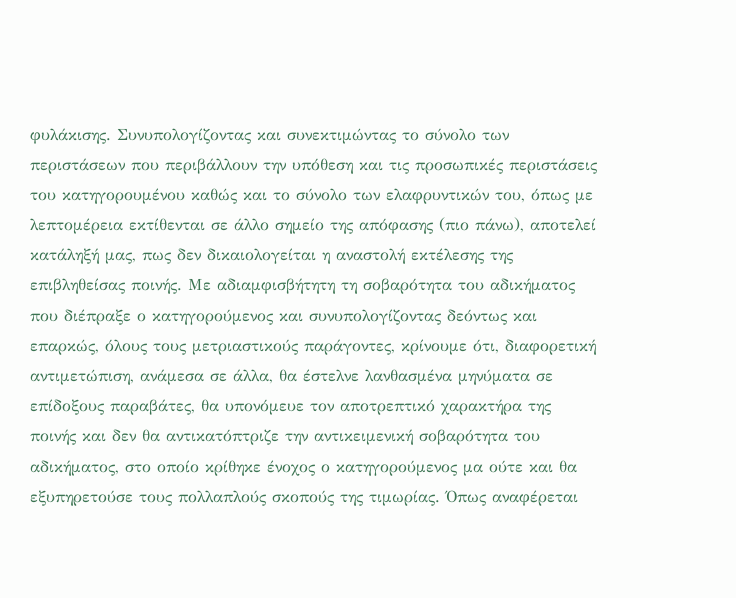φυλάκισης. Συνυπολογίζοντας και συνεκτιμώντας το σύνολο των περιστάσεων που περιβάλλουν την υπόθεση και τις προσωπικές περιστάσεις του κατηγορουμένου καθώς και το σύνολο των ελαφρυντικών του, όπως με λεπτομέρεια εκτίθενται σε άλλο σημείο της απόφασης (πιο πάνω), αποτελεί κατάληξή μας, πως δεν δικαιολογείται η αναστολή εκτέλεσης της επιβληθείσας ποινής. Με αδιαμφισβήτητη τη σοβαρότητα του αδικήματος που διέπραξε ο κατηγορούμενος και συνυπολογίζοντας δεόντως και επαρκώς, όλους τους μετριαστικούς παράγοντες, κρίνουμε ότι, διαφορετική αντιμετώπιση, ανάμεσα σε άλλα, θα έστελνε λανθασμένα μηνύματα σε επίδοξους παραβάτες, θα υπονόμευε τον αποτρεπτικό χαρακτήρα της ποινής και δεν θα αντικατόπτριζε την αντικειμενική σοβαρότητα του αδικήματος, στο οποίο κρίθηκε ένοχος ο κατηγορούμενος μα ούτε και θα εξυπηρετούσε τους πολλαπλούς σκοπούς της τιμωρίας. Όπως αναφέρεται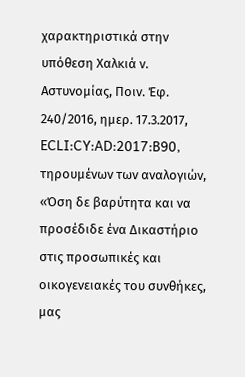χαρακτηριστικά στην υπόθεση Χαλκιά ν. Αστυνομίας, Ποιν. Έφ. 240/2016, ημερ. 17.3.2017, ECLI:CY:AD:2017:B90, τηρουμένων των αναλογιών, «Όση δε βαρύτητα και να προσέδιδε ένα Δικαστήριο στις προσωπικές και οικογενειακές του συνθήκες, μας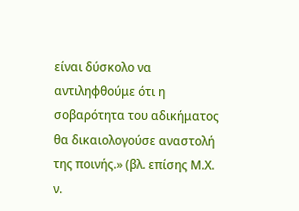είναι δύσκολο να αντιληφθούμε ότι η σοβαρότητα του αδικήματος θα δικαιολογούσε αναστολή της ποινής.» (βλ. επίσης Μ.Χ. ν.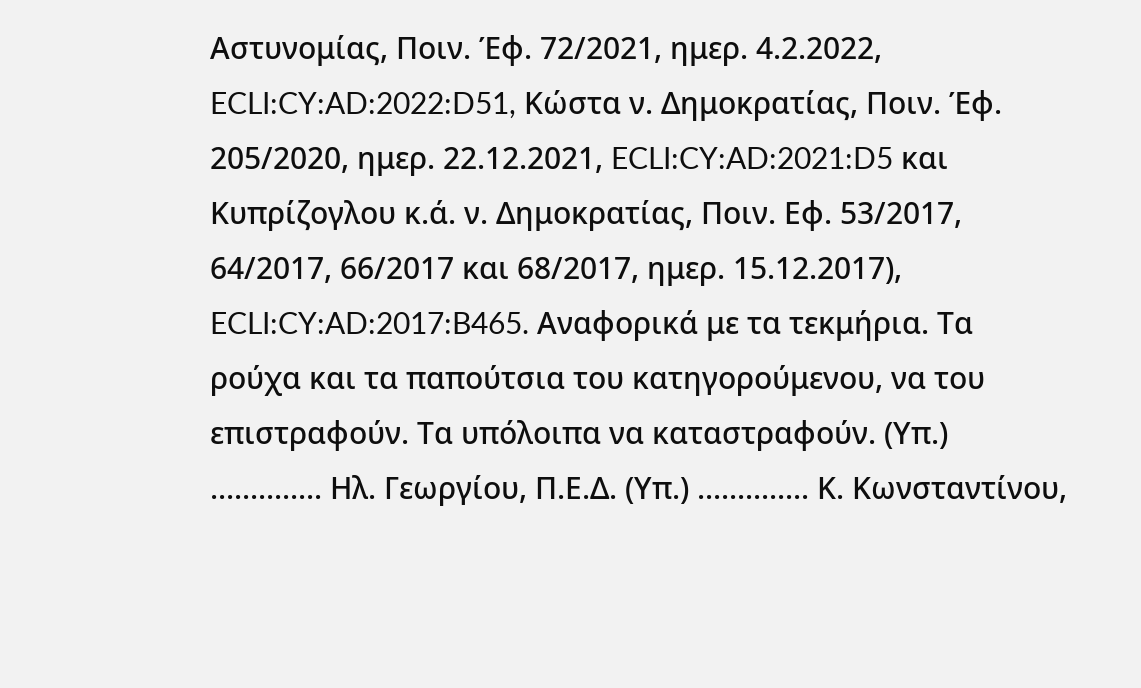Αστυνομίας, Ποιν. Έφ. 72/2021, ημερ. 4.2.2022, ECLI:CY:AD:2022:D51, Κώστα ν. Δημοκρατίας, Ποιν. Έφ. 205/2020, ημερ. 22.12.2021, ECLI:CY:AD:2021:D5 και Κυπρίζογλου κ.ά. ν. Δημοκρατίας, Ποιν. Εφ. 53/2017, 64/2017, 66/2017 και 68/2017, ημερ. 15.12.2017), ECLI:CY:AD:2017:B465. Αναφορικά με τα τεκμήρια. Τα ρούχα και τα παπούτσια του κατηγορούμενου, να του επιστραφούν. Τα υπόλοιπα να καταστραφούν. (Υπ.) .............. Ηλ. Γεωργίου, Π.Ε.Δ. (Υπ.) .............. Κ. Κωνσταντίνου,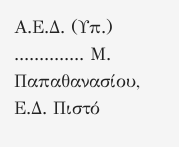Α.Ε.Δ. (Υπ.) .............. Μ. Παπαθανασίου, Ε.Δ. Πιστό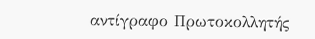αντίγραφο Πρωτοκολλητής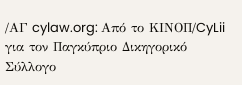/ΑΓ cylaw.org: Από το ΚΙΝOΠ/CyLii για τον Παγκύπριο Δικηγορικό Σύλλογο